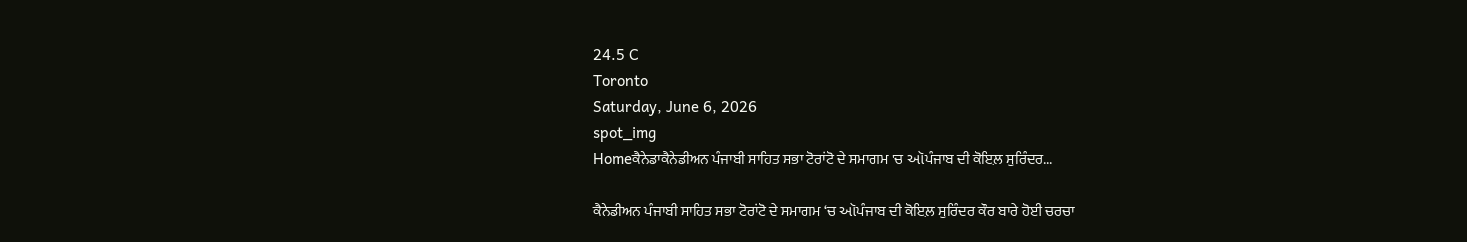24.5 C
Toronto
Saturday, June 6, 2026
spot_img
Homeਕੈਨੇਡਾਕੈਨੇਡੀਅਨ ਪੰਜਾਬੀ ਸਾਹਿਤ ਸਭਾ ਟੋਰਾਂਟੋ ਦੇ ਸਮਾਗਮ 'ਚ ઑਪੰਜਾਬ ਦੀ ਕੋਇਲ਼ ਸੁਰਿੰਦਰ...

ਕੈਨੇਡੀਅਨ ਪੰਜਾਬੀ ਸਾਹਿਤ ਸਭਾ ਟੋਰਾਂਟੋ ਦੇ ਸਮਾਗਮ ‘ਚ ઑਪੰਜਾਬ ਦੀ ਕੋਇਲ਼ ਸੁਰਿੰਦਰ ਕੌਰ ਬਾਰੇ ਹੋਈ ਚਰਚਾ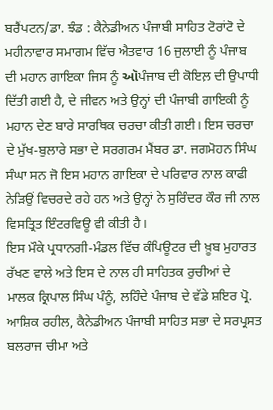ਬਰੈਂਪਟਨ/ਡਾ. ਝੰਡ : ਕੈਨੇਡੀਅਨ ਪੰਜਾਬੀ ਸਾਹਿਤ ਟੋਰਾਂਟੋ ਦੇ ਮਹੀਨਾਵਾਰ ਸਮਾਗਮ ਵਿੱਚ ਐਤਵਾਰ 16 ਜੁਲਾਈ ਨੂੰ ਪੰਜਾਬ ਦੀ ਮਹਾਨ ਗਾਇਕਾ ਜਿਸ ਨੂੰ ઑਪੰਜਾਬ ਦੀ ਕੋਇਲ਼ ਦੀ ਉਪਾਧੀ ਦਿੱਤੀ ਗਈ ਹੈ, ਦੇ ਜੀਵਨ ਅਤੇ ਉਨ੍ਹਾਂ ਦੀ ਪੰਜਾਬੀ ਗਾਇਕੀ ਨੂੰ ਮਹਾਨ ਦੇਣ ਬਾਰੇ ਸਾਰਥਿਕ ਚਰਚਾ ਕੀਤੀ ਗਈ। ਇਸ ਚਰਚਾ ਦੇ ਮੁੱਖ-ਬੁਲਾਰੇ ਸਭਾ ਦੇ ਸਰਗਰਮ ਮੈਂਬਰ ਡਾ. ਜਗਮੋਹਨ ਸਿੰਘ ਸੰਘਾ ਸਨ ਜੋ ਇਸ ਮਹਾਨ ਗਾਇਕਾ ਦੇ ਪਰਿਵਾਰ ਨਾਲ ਕਾਫੀ ਨੇੜਿਉਂ ਵਿਚਰਦੇ ਰਹੇ ਹਨ ਅਤੇ ਉਨ੍ਹਾਂ ਨੇ ਸੁਰਿੰਦਰ ਕੌਰ ਜੀ ਨਾਲ ਵਿਸਤ੍ਰਿਤ ਇੰਟਰਵਿਊ ਵੀ ਕੀਤੀ ਹੈ।
ਇਸ ਮੌਕੇ ਪ੍ਰਧਾਨਗੀ-ਮੰਡਲ ਵਿੱਚ ਕੰਪਿਊਟਰ ਦੀ ਖ਼ੂਬ ਮੁਹਾਰਤ ਰੱਖਣ ਵਾਲੇ ਅਤੇ ਇਸ ਦੇ ਨਾਲ ਹੀ ਸਾਹਿਤਕ ਰੁਚੀਆਂ ਦੇ ਮਾਲਕ ਕ੍ਰਿਪਾਲ ਸਿੰਘ ਪੰਨੂੰ, ਲਹਿੰਦੇ ਪੰਜਾਬ ਦੇ ਵੱਡੇ ਸ਼ਇਰ ਪ੍ਰੋ. ਆਸ਼ਿਕ ਰਹੀਲ, ਕੈਨੇਡੀਅਨ ਪੰਜਾਬੀ ਸਾਹਿਤ ਸਭਾ ਦੇ ਸਰਪ੍ਰਸਤ ਬਲਰਾਜ ਚੀਮਾ ਅਤੇ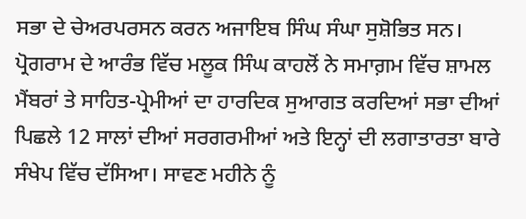ਸਭਾ ਦੇ ਚੇਅਰਪਰਸਨ ਕਰਨ ਅਜਾਇਬ ਸਿੰਘ ਸੰਘਾ ਸੁਸ਼ੋਭਿਤ ਸਨ।
ਪ੍ਰੋਗਰਾਮ ਦੇ ਆਰੰਭ ਵਿੱਚ ਮਲੂਕ ਸਿੰਘ ਕਾਹਲੋਂ ਨੇ ਸਮਾਗ਼ਮ ਵਿੱਚ ਸ਼ਾਮਲ ਮੈਂਬਰਾਂ ਤੇ ਸਾਹਿਤ-ਪ੍ਰੇਮੀਆਂ ਦਾ ਹਾਰਦਿਕ ਸੁਆਗਤ ਕਰਦਿਆਂ ਸਭਾ ਦੀਆਂ ਪਿਛਲੇ 12 ਸਾਲਾਂ ਦੀਆਂ ਸਰਗਰਮੀਆਂ ਅਤੇ ਇਨ੍ਹਾਂ ਦੀ ਲਗਾਤਾਰਤਾ ਬਾਰੇ ਸੰਖੇਪ ਵਿੱਚ ਦੱਸਿਆ। ਸਾਵਣ ਮਹੀਨੇ ਨੂੰ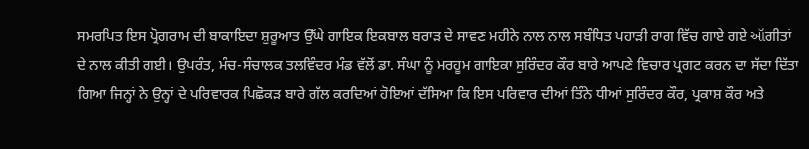ਸਮਰਪਿਤ ਇਸ ਪ੍ਰੋਗਰਾਮ ਦੀ ਬਾਕਾਇਦਾ ਸ਼ੁਰੂਆਤ ਉੱਘੇ ਗਾਇਕ ਇਕਬਾਲ ਬਰਾੜ ਦੇ ਸਾਵਣ ਮਹੀਨੇ ਨਾਲ ਨਾਲ ਸਬੰਧਿਤ ਪਹਾੜੀ ਰਾਗ ਵਿੱਚ ਗਾਏ ਗਏ ઑਗੀਤਾਂ ਦੇ ਨਾਲ ਕੀਤੀ ਗਈ। ਉਪਰੰਤ, ਮੰਚ-ਸੰਚਾਲਕ ਤਲਵਿੰਦਰ ਮੰਡ ਵੱਲੋਂ ਡਾ. ਸੰਘਾ ਨੂੰ ਮਰਹੂਮ ਗਾਇਕਾ ਸੁਰਿੰਦਰ ਕੌਰ ਬਾਰੇ ਆਪਣੇ ਵਿਚਾਰ ਪ੍ਰਗਟ ਕਰਨ ਦਾ ਸੱਦਾ ਦਿੱਤਾ ਗਿਆ ਜਿਨ੍ਹਾਂ ਨੇ ਉਨ੍ਹਾਂ ਦੇ ਪਰਿਵਾਰਕ ਪਿਛੋਕੜ ਬਾਰੇ ਗੱਲ ਕਰਦਿਆਂ ਹੋਇਆਂ ਦੱਸਿਆ ਕਿ ਇਸ ਪਰਿਵਾਰ ਦੀਆਂ ਤਿੰਨੇ ਧੀਆਂ ਸੁਰਿੰਦਰ ਕੌਰ, ਪ੍ਰਕਾਸ਼ ਕੌਰ ਅਤੇ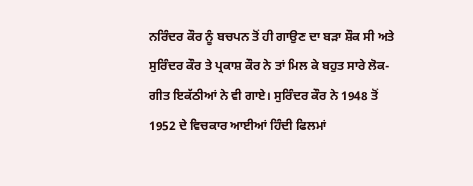ਨਰਿੰਦਰ ਕੌਰ ਨੂੰ ਬਚਪਨ ਤੋਂ ਹੀ ਗਾਉਣ ਦਾ ਬੜਾ ਸ਼ੌਕ ਸੀ ਅਤੇ ਸੁਰਿੰਦਰ ਕੌਰ ਤੇ ਪ੍ਰਕਾਸ਼ ਕੌਰ ਨੇ ਤਾਂ ਮਿਲ ਕੇ ਬਹੁਤ ਸਾਰੇ ਲੋਕ-ਗੀਤ ਇਕੱਠੀਆਂ ਨੇ ਵੀ ਗਾਏ। ਸੁਰਿੰਦਰ ਕੌਰ ਨੇ 1948 ਤੋਂ 1952 ਦੇ ਵਿਚਕਾਰ ਆਈਆਂ ਹਿੰਦੀ ਫਿਲਮਾਂ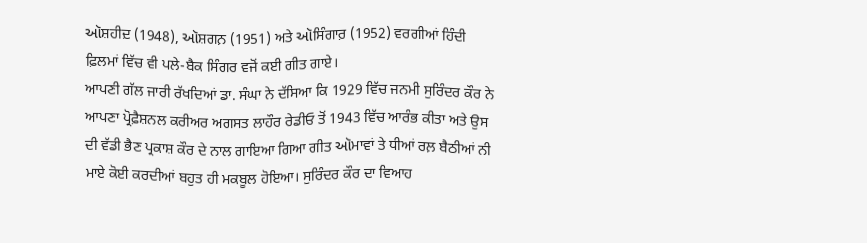ઑਸ਼ਹੀਦ਼ (1948), ઑਸ਼ਗਨ਼ (1951) ਅਤੇ ઑਸਿੰਗਾਰ਼ (1952) ਵਰਗੀਆਂ ਹਿੰਦੀ ਫ਼ਿਲਮਾਂ ਵਿੱਚ ਵੀ ਪਲੇ-ਬੈਕ ਸਿੰਗਰ ਵਜੋਂ ਕਈ ਗੀਤ ਗਾਏ।
ਆਪਣੀ ਗੱਲ ਜਾਰੀ ਰੱਖਦਿਆਂ ਡਾ. ਸੰਘਾ ਨੇ ਦੱਸਿਆ ਕਿ 1929 ਵਿੱਚ ਜਨਮੀ ਸੁਰਿੰਦਰ ਕੌਰ ਨੇ ਆਪਣਾ ਪ੍ਰੋਫ਼ੈਸ਼ਨਲ ਕਰੀਅਰ ਅਗਸਤ ਲਾਹੌਰ ਰੇਡੀਓ ਤੋਂ 1943 ਵਿੱਚ ਆਰੰਭ ਕੀਤਾ ਅਤੇ ਉਸ ਦੀ ਵੱਡੀ ਭੈਣ ਪ੍ਰਕਾਸ਼ ਕੌਰ ਦੇ ਨਾਲ ਗਾਇਆ ਗਿਆ ਗੀਤ ઑਮਾਵਾਂ ਤੇ ਧੀਆਂ ਰਲ਼ ਬੈਠੀਆਂ ਨੀ ਮਾਏ ਕੋਈ ਕਰਦੀਆਂ ਬਹੁਤ ਹੀ ਮਕਬੂਲ ਹੋਇਆ। ਸੁਰਿੰਦਰ ਕੌਰ ਦਾ ਵਿਆਹ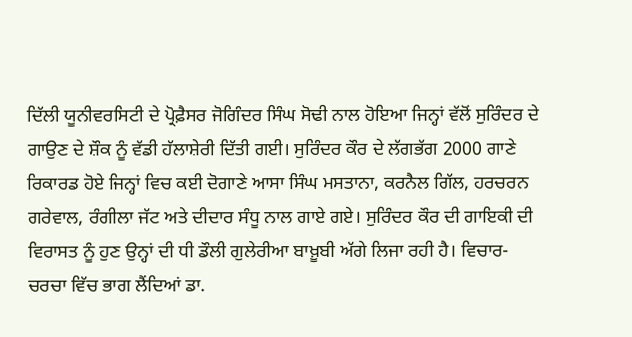ਦਿੱਲੀ ਯੂਨੀਵਰਸਿਟੀ ਦੇ ਪ੍ਰੋਫ਼ੈਸਰ ਜੋਗਿੰਦਰ ਸਿੰਘ ਸੋਢੀ ਨਾਲ ਹੋਇਆ ਜਿਨ੍ਹਾਂ ਵੱਲੋਂ ਸੁਰਿੰਦਰ ਦੇ ਗਾਉਣ ਦੇ ਸ਼ੌਕ ਨੂੰ ਵੱਡੀ ਹੱਲਾਸ਼ੇਰੀ ਦਿੱਤੀ ਗਈ। ਸੁਰਿੰਦਰ ਕੌਰ ਦੇ ਲੱਗਭੱਗ 2000 ਗਾਣੇ ਰਿਕਾਰਡ ਹੋਏ ਜਿਨ੍ਹਾਂ ਵਿਚ ਕਈ ਦੋਗਾਣੇ ਆਸਾ ਸਿੰਘ ਮਸਤਾਨਾ, ਕਰਨੈਲ ਗਿੱਲ, ਹਰਚਰਨ ਗਰੇਵਾਲ, ਰੰਗੀਲਾ ਜੱਟ ਅਤੇ ਦੀਦਾਰ ਸੰਧੂ ਨਾਲ ਗਾਏ ਗਏ। ਸੁਰਿੰਦਰ ਕੌਰ ਦੀ ਗਾਇਕੀ ਦੀ ਵਿਰਾਸਤ ਨੂੰ ਹੁਣ ਉਨ੍ਹਾਂ ਦੀ ਧੀ ਡੌਲੀ ਗੁਲੇਰੀਆ ਬਾਖ਼ੂਬੀ ਅੱਗੇ ਲਿਜਾ ਰਹੀ ਹੈ। ਵਿਚਾਰ-ਚਰਚਾ ਵਿੱਚ ਭਾਗ ਲੈਂਦਿਆਂ ਡਾ.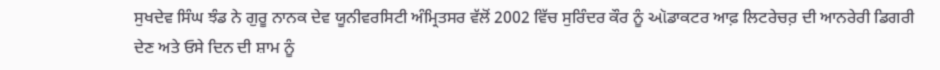ਸੁਖਦੇਵ ਸਿੰਘ ਝੰਡ ਨੇ ਗੁਰੂ ਨਾਨਕ ਦੇਵ ਯੂਨੀਵਰਸਿਟੀ ਅੰਮ੍ਰਿਤਸਰ ਵੱਲੋਂ 2002 ਵਿੱਚ ਸੁਰਿੰਦਰ ਕੌਰ ਨੂੰ ઑਡਾਕਟਰ ਆਫ਼ ਲਿਟਰੇਚਰ਼ ਦੀ ਆਨਰੇਰੀ ਡਿਗਰੀ ਦੇਣ ਅਤੇ ਓਸੇ ਦਿਨ ਦੀ ਸ਼ਾਮ ਨੂੰ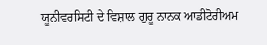ਯੂਨੀਵਰਸਿਟੀ ਦੇ ਵਿਸ਼ਾਲ ਗੁਰੂ ਨਾਨਕ ਆਡੀਟੋਰੀਅਮ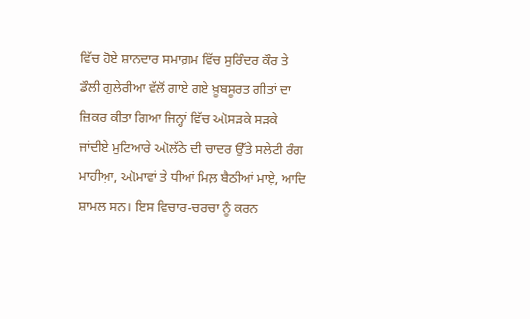ਵਿੱਚ ਹੋਏ ਸ਼ਾਨਦਾਰ ਸਮਾਗ਼ਮ ਵਿੱਚ ਸੁਰਿੰਦਰ ਕੌਰ ਤੇ ਡੌਲੀ ਗੁਲੇਰੀਆ ਵੱਲੋਂ ਗਾਏ ਗਏ ਖ਼ੂਬਸੂਰਤ ਗੀਤਾਂ ਦਾ ਜ਼ਿਕਰ ਕੀਤਾ ਗਿਆ ਜਿਨ੍ਹਾਂ ਵਿੱਚ ઑਸੜਕੇ ਸੜਕੇ ਜਾਂਦੀਏ ਮੁਟਿਆਰੇ ઑਲੱਠੇ ਦੀ ਚਾਦਰ ਉੱਤੇ ਸਲੇਟੀ ਰੰਗ ਮਾਹੀਆ਼, ઑਮਾਵਾਂ ਤੇ ਧੀਆਂ ਮਿਲ਼ ਬੈਠੀਆਂ ਮਾਏ਼, ਆਦਿ ਸ਼ਾਮਲ ਸਨ। ਇਸ ਵਿਚਾਰ-ਚਰਚਾ ਨੂੰ ਕਰਨ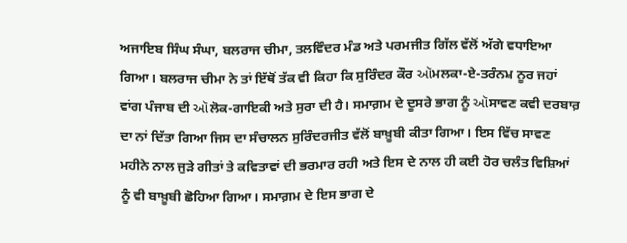ਅਜਾਇਬ ਸਿੰਘ ਸੰਘਾ, ਬਲਰਾਜ ਚੀਮਾ, ਤਲਵਿੰਦਰ ਮੰਡ ਅਤੇ ਪਰਮਜੀਤ ਗਿੱਲ ਵੱਲੋਂ ਅੱਗੇ ਵਧਾਇਆ ਗਿਆ। ਬਲਰਾਜ ਚੀਮਾ ਨੇ ਤਾਂ ਇੱਥੋਂ ਤੱਕ ਵੀ ਕਿਹਾ ਕਿ ਸੁਰਿੰਦਰ ਕੌਰ ઑਮਲਕਾ-ਏ-ਤਰੰਨਮ਼ ਨੂਰ ਜਹਾਂ ਵਾਂਗ ਪੰਜਾਬ ਦੀ ઑਲੋਕ-ਗਾਇਕੀ ਅਤੇ ਸੁਰਾ ਦੀ ਹੈ। ਸਮਾਗ਼ਮ ਦੇ ਦੂਸਰੇ ਭਾਗ ਨੂੰ ઑਸਾਵਣ ਕਵੀ ਦਰਬਾਰ਼ ਦਾ ਨਾਂ ਦਿੱਤਾ ਗਿਆ ਜਿਸ ਦਾ ਸੰਚਾਲਨ ਸੁਰਿੰਦਰਜੀਤ ਵੱਲੋਂ ਬਾਖ਼ੂਬੀ ਕੀਤਾ ਗਿਆ। ਇਸ ਵਿੱਚ ਸਾਵਣ ਮਹੀਨੇ ਨਾਲ ਜੁੜੇ ਗੀਤਾਂ ਤੇ ਕਵਿਤਾਵਾਂ ਦੀ ਭਰਮਾਰ ਰਹੀ ਅਤੇ ਇਸ ਦੇ ਨਾਲ ਹੀ ਕਈ ਹੋਰ ਚਲੰਤ ਵਿਸ਼ਿਆਂ ਨੂੰ ਵੀ ਬਾਖ਼ੂਬੀ ਛੋਹਿਆ ਗਿਆ। ਸਮਾਗ਼ਮ ਦੇ ਇਸ ਭਾਗ ਦੇ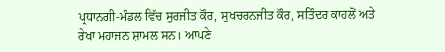ਪ੍ਰਧਾਨਗੀ-ਮੰਡਲ ਵਿੱਚ ਸੁਰਜੀਤ ਕੌਰ, ਸੁਖਚਰਨਜੀਤ ਕੌਰ, ਸਤਿੰਦਰ ਕਾਹਲੋਂ ਅਤੇ ਰੇਖਾ ਮਹਾਜਨ ਸ਼ਾਮਲ ਸਨ। ਆਪਣੇ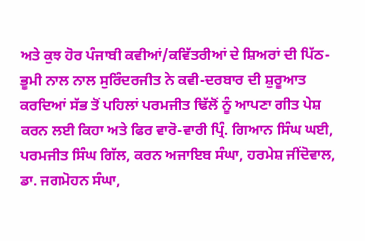ਅਤੇ ਕੁਝ ਹੋਰ ਪੰਜਾਬੀ ਕਵੀਆਂ/ਕਵਿੱਤਰੀਆਂ ਦੇ ਸ਼ਿਅਰਾਂ ਦੀ ਪਿੱਠ-ਭੂਮੀ ਨਾਲ ਨਾਲ ਸੁਰਿੰਦਰਜੀਤ ਨੇ ਕਵੀ-ਦਰਬਾਰ ਦੀ ਸ਼ੁਰੂਆਤ ਕਰਦਿਆਂ ਸੱਭ ਤੋਂ ਪਹਿਲਾਂ ਪਰਮਜੀਤ ਢਿੱਲੋਂ ਨੂੰ ਆਪਣਾ ਗੀਤ ਪੇਸ਼ ਕਰਨ ਲਈ ਕਿਹਾ ਅਤੇ ਫਿਰ ਵਾਰੋ-ਵਾਰੀ ਪ੍ਰਿੰ. ਗਿਆਨ ਸਿੰਘ ਘਈ, ਪਰਮਜੀਤ ਸਿੰਘ ਗਿੱਲ, ਕਰਨ ਅਜਾਇਬ ਸੰਘਾ, ਹਰਮੇਸ਼ ਜੀਂਦੋਵਾਲ, ਡਾ. ਜਗਮੋਹਨ ਸੰਘਾ,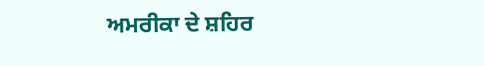ਅਮਰੀਕਾ ਦੇ ਸ਼ਹਿਰ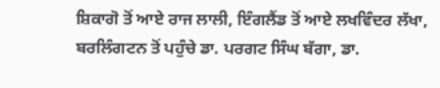ਸ਼ਿਕਾਗੋ ਤੋਂ ਆਏ ਰਾਜ ਲਾਲੀ, ਇੰਗਲੈਂਡ ਤੋਂ ਆਏ ਲਖਵਿੰਦਰ ਲੱਖਾ, ਬਰਲਿੰਗਟਨ ਤੋਂ ਪਹੁੰਚੇ ਡਾ. ਪਰਗਟ ਸਿੰਘ ਬੱਗਾ, ਡਾ.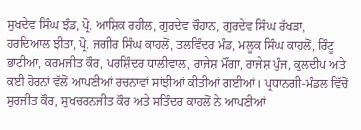ਸੁਖਦੇਵ ਸਿੰਘ ਝੰਡ, ਪ੍ਰੋ. ਆਸ਼ਿਕ ਰਹੀਲ, ਗੁਰਦੇਵ ਚੌਹਾਨ, ਗੁਰਦੇਵ ਸਿੰਘ ਰੱਖੜਾ, ਹਰਦਿਆਲ ਝੀਤਾ, ਪ੍ਰੋ. ਜਗੀਰ ਸਿੰਘ ਕਾਹਲੋਂ, ਤਲਵਿੰਦਰ ਮੰਡ, ਮਲੂਕ ਸਿੰਘ ਕਾਹਲੋਂ, ਰਿੰਟੂ ਭਾਟੀਆ, ਕਰਮਜੀਤ ਕੌਰ, ਪਰਸ਼ਿੰਦਰ ਧਾਲੀਵਾਲ, ਰਾਜੇਸ਼ ਮੌਂਗਾ, ਰਾਜੇਸ਼ ਪੁੰਜ, ਕੁਲਦੀਪ ਅਤੇ ਕਈ ਹੋਰਨਾਂ ਵੱਲੋਂ ਆਪਣੀਆਂ ਰਚਨਾਵਾਂ ਸਾਂਝੀਆਂ ਕੀਤੀਆਂ ਗਈਆਂ। ਪ੍ਰਧਾਨਗੀ-ਮੰਡਲ ਵਿੱਚੋਂ ਸੁਰਜੀਤ ਕੌਰ, ਸੁਖਚਰਨਜੀਤ ਕੌਰ ਅਤੇ ਸਤਿੰਦਰ ਕਾਹਲੋਂ ਨੇ ਆਪਣੀਆਂ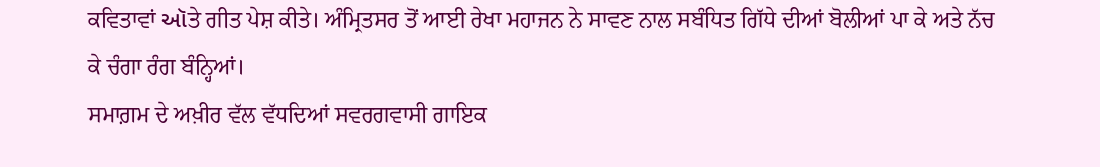ਕਵਿਤਾਵਾਂ ઑਤੇ ਗੀਤ ਪੇਸ਼ ਕੀਤੇ। ਅੰਮ੍ਰਿਤਸਰ ਤੋਂ ਆਈ ਰੇਖਾ ਮਹਾਜਨ ਨੇ ਸਾਵਣ ਨਾਲ ਸਬੰਧਿਤ ਗਿੱਧੇ ਦੀਆਂ ਬੋਲੀਆਂ ਪਾ ਕੇ ਅਤੇ ਨੱਚ ਕੇ ਚੰਗਾ ਰੰਗ ਬੰਨ੍ਹਿਆਂ।
ਸਮਾਗ਼ਮ ਦੇ ਅਖ਼ੀਰ ਵੱਲ ਵੱਧਦਿਆਂ ਸਵਰਗਵਾਸੀ ਗਾਇਕ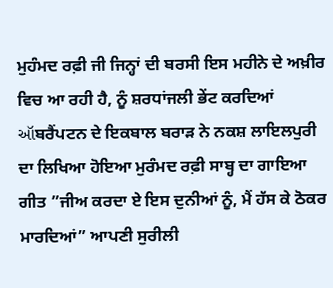ਮੁਹੰਮਦ ਰਫ਼ੀ ਜੀ ਜਿਨ੍ਹਾਂ ਦੀ ਬਰਸੀ ਇਸ ਮਹੀਨੇ ਦੇ ਅਖ਼ੀਰ ਵਿਚ ਆ ਰਹੀ ਹੈ, ਨੂੰ ਸ਼ਰਧਾਂਜਲੀ ਭੇਂਟ ਕਰਦਿਆਂ ઑਬਰੈਂਪਟਨ ਦੇ ਇਕਬਾਲ ਬਰਾੜ ਨੇ ਨਕਸ਼ ਲਾਇਲਪੁਰੀ ਦਾ ਲਿਖਿਆ ਹੋਇਆ ਮੁਰੰਮਦ ਰਫ਼ੀ ਸਾਬ੍ਹ ਦਾ ਗਾਇਆ ਗੀਤ ”ਜੀਅ ਕਰਦਾ ਏ ਇਸ ਦੁਨੀਆਂ ਨੂੰ, ਮੈਂ ਹੱਸ ਕੇ ਠੋਕਰ ਮਾਰਦਿਆਂ” ਆਪਣੀ ਸੁਰੀਲੀ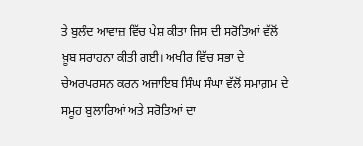ਤੇ ਬੁਲੰਦ ਆਵਾਜ਼ ਵਿੱਚ ਪੇਸ਼ ਕੀਤਾ ਜਿਸ ਦੀ ਸਰੋਤਿਆਂ ਵੱਲੋਂ ਖ਼ੂਬ ਸਰਾਹਨਾ ਕੀਤੀ ਗਈ। ਅਖੀਰ ਵਿੱਚ ਸਭਾ ਦੇ ਚੇਅਰਪਰਸਨ ਕਰਨ ਅਜਾਇਬ ਸਿੰਘ ਸੰਘਾ ਵੱਲੋਂ ਸਮਾਗ਼ਮ ਦੇ ਸਮੂਹ ਬੁਲਾਰਿਆਂ ਅਤੇ ਸਰੋਤਿਆਂ ਦਾ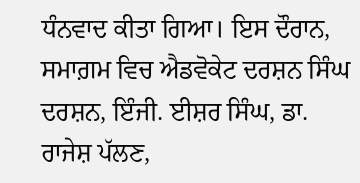ਧੰਨਵਾਦ ਕੀਤਾ ਗਿਆ। ਇਸ ਦੌਰਾਨ, ਸਮਾਗ਼ਮ ਵਿਚ ਐਡਵੋਕੇਟ ਦਰਸ਼ਨ ਸਿੰਘ ਦਰਸ਼ਨ, ਇੰਜੀ. ਈਸ਼ਰ ਸਿੰਘ, ਡਾ. ਰਾਜੇਸ਼ ਪੱਲਣ,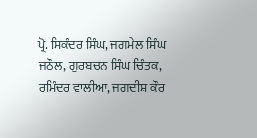ਪ੍ਰੋ. ਸਿਕੰਦਰ ਸਿੰਘ, ਜਗਮੇਲ ਸਿੰਘ ਜਠੌਲ, ਗੁਰਬਚਨ ਸਿੰਘ ਚਿੰਤਕ, ਰਮਿੰਦਰ ਵਾਲੀਆ, ਜਗਦੀਸ਼ ਕੌਰ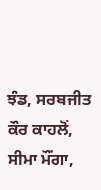ਝੰਡ, ਸਰਬਜੀਤ ਕੌਰ ਕਾਹਲੋਂ, ਸੀਮਾ ਮੌਂਗਾ,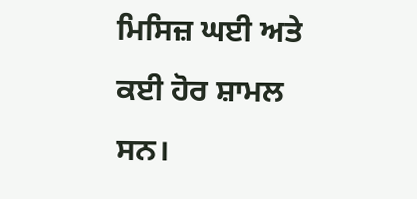ਮਿਸਿਜ਼ ਘਈ ਅਤੇ ਕਈ ਹੋਰ ਸ਼ਾਮਲ ਸਨ।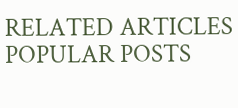RELATED ARTICLES
POPULAR POSTS